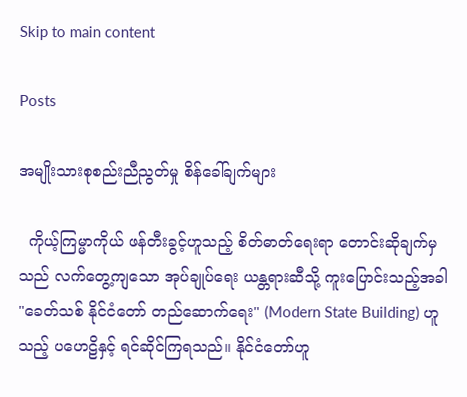Skip to main content

Posts

အမျိုးသားစုစည်းညီညွတ်မှု စိန်ခေါ်ချက်များ

  ကိုယ့်ကြမ္မာကိုယ် ဖန်တီးခွင့်ဟူသည့် စိတ်ဓာတ်ရေးရာ တောင်းဆိုချက်မှသည် လက်တွေ့ကျသော အုပ်ချုပ်ရေး ယန္တရားဆီသို့ ကူးပြောင်းသည့်အခါ "ခေတ်သစ် နိုင်ငံတော် တည်ဆောက်ရေး" (Modern State Building) ဟူသည့် ပဟေဠိနှင့် ရင်ဆိုင်ကြရသည်။ နိုင်ငံတော်ဟူ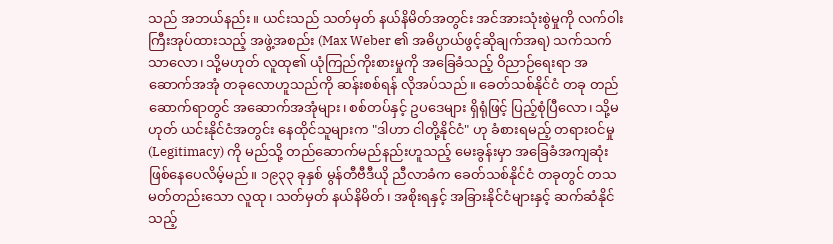သည် အဘယ်နည်း။ ယင်းသည် သတ်မှတ် နယ်နိမိတ်အတွင်း အင်အားသုံးစွဲမှုကို လက်ဝါးကြီးအုပ်ထားသည့် အဖွဲ့အစည်း (Max Weber ၏ အဓိပ္ပာယ်ဖွင့်ဆိုချက်အရ) သက်သက်သာလော၊ သို့မဟုတ် လူထု၏ ယုံကြည်ကိုးစားမှုကို အခြေခံသည့် ဝိညာဉ်ရေးရာ အဆောက်အအုံ တခုလောဟူသည်ကို ဆန်းစစ်ရန် လိုအပ်သည်။ ခေတ်သစ်နိုင်ငံ တခု တည်ဆောက်ရာတွင် အဆောက်အအုံများ၊ စစ်တပ်နှင့် ဥပဒေများ ရှိရုံဖြင့် ပြည့်စုံပြီလော၊ သို့မဟုတ် ယင်းနိုင်ငံအတွင်း နေထိုင်သူများက "ဒါဟာ ငါတို့နိုင်ငံ" ဟု ခံစားရမည့် တရားဝင်မှု (Legitimacy) ကို မည်သို့ တည်ဆောက်မည်နည်းဟူသည့် မေးခွန်းမှာ အခြေခံအကျဆုံး ဖြစ်နေပေလိမ့်မည်။ ၁၉၃၃ ခုနှစ် မွန်တီဗီဒီယို ညီလာခံက ခေတ်သစ်နိုင်ငံ တခုတွင် တသမတ်တည်းသော လူထု၊ သတ်မှတ် နယ်နိမိတ်၊ အစိုးရနှင့် အခြားနိုင်ငံများနှင့် ဆက်ဆံနိုင်သည့်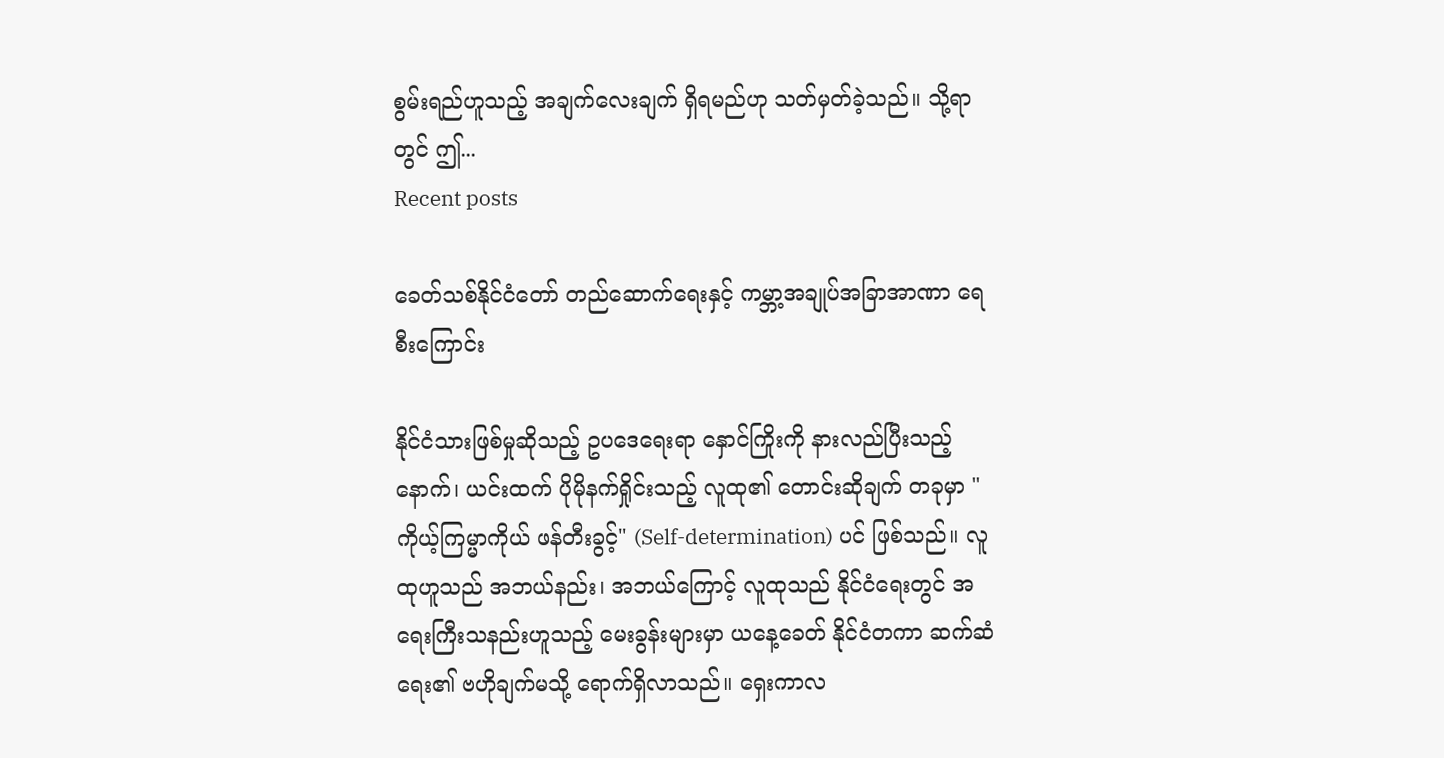စွမ်းရည်ဟူသည့် အချက်လေးချက် ရှိရမည်ဟု သတ်မှတ်ခဲ့သည်။ သို့ရာတွင် ဤ...
Recent posts

ခေတ်သစ်နိုင်ငံတော် တည်ဆောက်ရေးနှင့် ကမ္ဘာ့အချုပ်အခြာအာဏာ ရေစီးကြောင်း

နိုင်ငံသားဖြစ်မှုဆိုသည့် ဥပဒေရေးရာ နှောင်ကြိုးကို နားလည်ပြီးသည့်နောက်၊ ယင်းထက် ပိုမိုနက်ရှိုင်းသည့် လူထု၏ တောင်းဆိုချက် တခုမှာ "ကိုယ့်ကြမ္မာကိုယ် ဖန်တီးခွင့်" (Self-determination) ပင် ဖြစ်သည်။ လူထုဟူသည် အဘယ်နည်း၊ အဘယ်ကြောင့် လူထုသည် နိုင်ငံရေးတွင် အရေးကြီးသနည်းဟူသည့် မေးခွန်းများမှာ ယနေ့ခေတ် နိုင်ငံတကာ ဆက်ဆံရေး၏ ဗဟိုချက်မသို့ ရောက်ရှိလာသည်။ ရှေးကာလ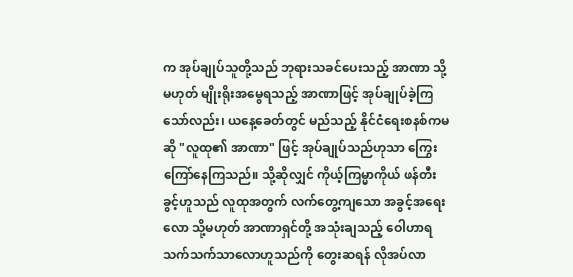က အုပ်ချုပ်သူတို့သည် ဘုရားသခင်ပေးသည့် အာဏာ သို့မဟုတ် မျိုးရိုးအမွေရသည့် အာဏာဖြင့် အုပ်ချုပ်ခဲ့ကြသော်လည်း၊ ယနေ့ခေတ်တွင် မည်သည့် နိုင်ငံရေးစနစ်ကမဆို "လူထု၏ အာဏာ" ဖြင့် အုပ်ချုပ်သည်ဟုသာ ကြွေးကြော်နေကြသည်။ သို့ဆိုလျှင် ကိုယ့်ကြမ္မာကိုယ် ဖန်တီးခွင့်ဟူသည် လူထုအတွက် လက်တွေ့ကျသော အခွင့်အရေးလော သို့မဟုတ် အာဏာရှင်တို့ အသုံးချသည့် ဝေါဟာရသက်သက်သာလောဟူသည်ကို တွေးဆရန် လိုအပ်လာ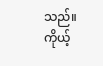သည်။   ကိုယ့်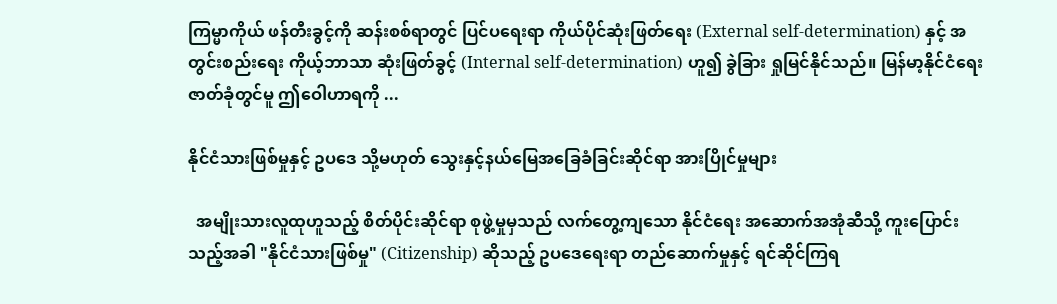ကြမ္မာကိုယ် ဖန်တီးခွင့်ကို ဆန်းစစ်ရာတွင် ပြင်ပရေးရာ ကိုယ်ပိုင်ဆုံးဖြတ်ရေး (External self-determination) နှင့် အတွင်းစည်းရေး ကိုယ့်ဘာသာ ဆုံးဖြတ်ခွင့် (Internal self-determination) ဟူ၍ ခွဲခြား ရှုမြင်နိုင်သည်။ မြန်မာ့နိုင်ငံရေး ဇာတ်ခုံတွင်မူ ဤဝေါဟာရကို ...

နိုင်ငံသားဖြစ်မှုနှင့် ဥပဒေ သို့မဟုတ် သွေးနှင့်နယ်မြေအခြေခံခြင်းဆိုင်ရာ အားပြိုင်မှုများ

  အမျိုးသားလူထုဟူသည့် စိတ်ပိုင်းဆိုင်ရာ စုဖွဲ့မှုမှသည် လက်တွေ့ကျသော နိုင်ငံရေး အဆောက်အအုံဆီသို့ ကူးပြောင်းသည့်အခါ "နိုင်ငံသားဖြစ်မှု" (Citizenship) ဆိုသည့် ဥပဒေရေးရာ တည်ဆောက်မှုနှင့် ရင်ဆိုင်ကြရ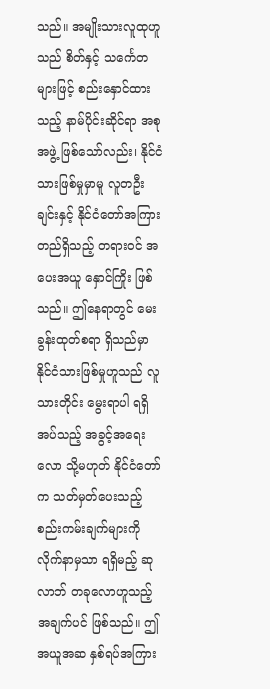သည်။ အမျိုးသားလူထုဟူသည် စိတ်နှင့် သင်္ကေတများဖြင့် စည်းနှောင်ထားသည့် နာမ်ပိုင်းဆိုင်ရာ အစုအဖွဲ့ ဖြစ်သော်လည်း၊ နိုင်ငံသားဖြစ်မှုမှာမူ လူတဦးချင်းနှင့် နိုင်ငံတော်အကြား တည်ရှိသည့် တရားဝင် အပေးအယူ နှောင်ကြိုး ဖြစ်သည်။ ဤနေရာတွင် မေးခွန်းထုတ်စရာ ရှိသည်မှာ နိုင်ငံသားဖြစ်မှုဟူသည် လူသားတိုင်း မွေးရာပါ ရရှိအပ်သည့် အခွင့်အရေးလော သို့မဟုတ် နိုင်ငံတော်က သတ်မှတ်ပေးသည့် စည်းကမ်းချက်များကို လိုက်နာမှသာ ရရှိမည့် ဆုလာဘ် တခုလောဟူသည့် အချက်ပင် ဖြစ်သည်။ ဤအယူအဆ နှစ်ရပ်အကြား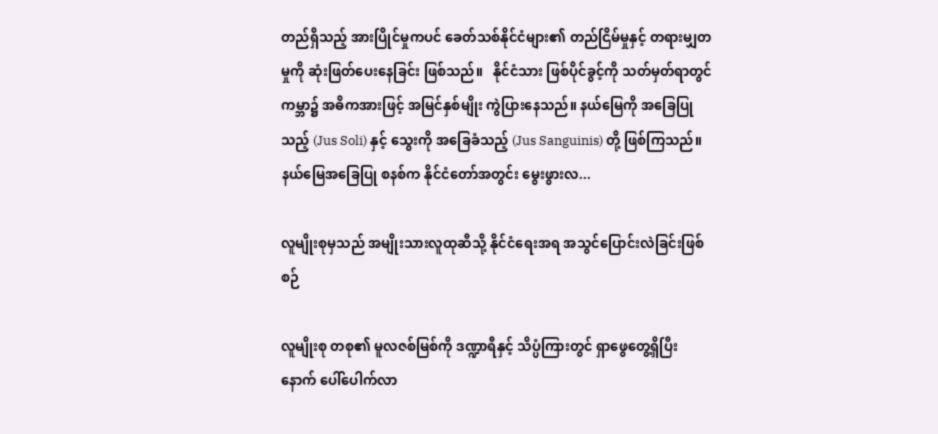တည်ရှိသည့် အားပြိုင်မှုကပင် ခေတ်သစ်နိုင်ငံများ၏ တည်ငြိမ်မှုနှင့် တရားမျှတမှုကို ဆုံးဖြတ်ပေးနေခြင်း ဖြစ်သည်။   နိုင်ငံသား ဖြစ်ပိုင်ခွင့်ကို သတ်မှတ်ရာတွင် ကမ္ဘာ၌ အဓိကအားဖြင့် အမြင်နှစ်မျိုး ကွဲပြားနေသည်။ နယ်မြေကို အခြေပြုသည့် (Jus Soli) နှင့် သွေးကို အခြေခံသည့် (Jus Sanguinis) တို့ ဖြစ်ကြသည်။ နယ်မြေအခြေပြု စနစ်က နိုင်ငံတော်အတွင်း မွေးဖွားလ...

လူမျိုးစုမှသည် အမျိုးသားလူထုဆီသို့ နိုင်ငံရေးအရ အသွင်ပြောင်းလဲခြင်းဖြစ်စဉ်

လူမျိုးစု တစု၏ မူလဇစ်မြစ်ကို ဒဏ္ဍာရီနှင့် သိပ္ပံကြားတွင် ရှာဖွေတွေ့ရှိပြီးနောက် ပေါ်ပေါက်လာ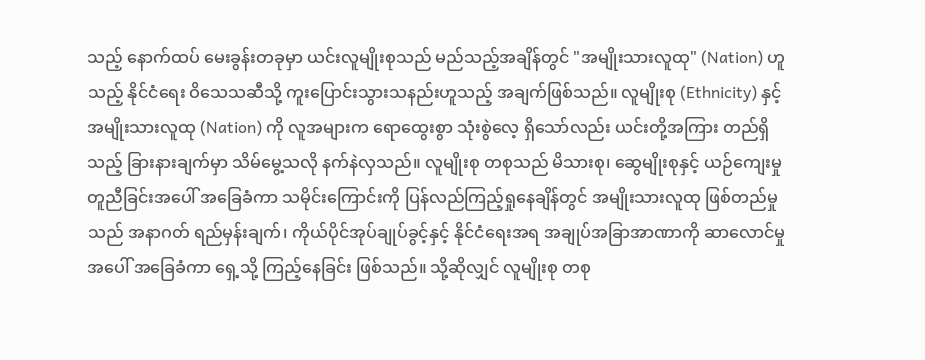သည့် နောက်ထပ် မေးခွန်းတခုမှာ ယင်းလူမျိုးစုသည် မည်သည့်အချိန်တွင် "အမျိုးသားလူထု" (Nation) ဟူသည့် နိုင်ငံရေး ဝိသေသဆီသို့ ကူးပြောင်းသွားသနည်းဟူသည့် အချက်ဖြစ်သည်။ လူမျိုးစု (Ethnicity) နှင့် အမျိုးသားလူထု (Nation) ကို လူအများက ရောထွေးစွာ သုံးစွဲလေ့ ရှိသော်လည်း ယင်းတို့အကြား တည်ရှိသည့် ခြားနားချက်မှာ သိမ်မွေ့သလို နက်နဲလှသည်။ လူမျိုးစု တစုသည် မိသားစု၊ ဆွေမျိုးစုနှင့် ယဉ်ကျေးမှု တူညီခြင်းအပေါ် အခြေခံကာ သမိုင်းကြောင်းကို ပြန်လည်ကြည့်ရှုနေချိန်တွင် အမျိုးသားလူထု ဖြစ်တည်မှုသည် အနာဂတ် ရည်မှန်းချက်၊ ကိုယ်ပိုင်အုပ်ချုပ်ခွင့်နှင့် နိုင်ငံရေးအရ အချုပ်အခြာအာဏာကို ဆာလောင်မှုအပေါ် အခြေခံကာ ရှေ့သို့ ကြည့်နေခြင်း ဖြစ်သည်။ သို့ဆိုလျှင် လူမျိုးစု တစု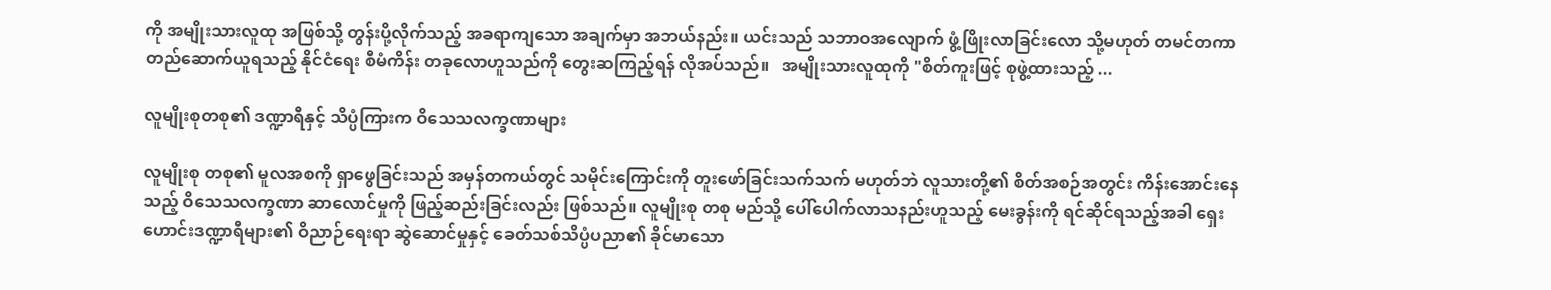ကို အမျိုးသားလူထု အဖြစ်သို့ တွန်းပို့လိုက်သည့် အခရာကျသော အချက်မှာ အဘယ်နည်း။ ယင်းသည် သဘာဝအလျောက် ဖွံ့ဖြိုးလာခြင်းလော သို့မဟုတ် တမင်တကာ တည်ဆောက်ယူရသည့် နိုင်ငံရေး စီမံကိန်း တခုလောဟူသည်ကို တွေးဆကြည့်ရန် လိုအပ်သည်။   အမျိုးသားလူထုကို "စိတ်ကူးဖြင့် စုဖွဲ့ထားသည့် ...

လူမျိုးစုတစု၏ ဒဏ္ဍာရီနှင့် သိပ္ပံကြားက ဝိသေသလက္ခဏာများ

လူမျိုးစု တစု၏ မူလအစကို ရှာဖွေခြင်းသည် အမှန်တကယ်တွင် သမိုင်းကြောင်းကို တူးဖော်ခြင်းသက်သက် မဟုတ်ဘဲ လူသားတို့၏ စိတ်အစဉ်အတွင်း ကိန်းအောင်းနေသည့် ဝိသေသလက္ခဏာ ဆာလောင်မှုကို ဖြည့်ဆည်းခြင်းလည်း ဖြစ်သည်။ လူမျိုးစု တစု မည်သို့ ပေါ်ပေါက်လာသနည်းဟူသည့် မေးခွန်းကို ရင်ဆိုင်ရသည့်အခါ ရှေးဟောင်းဒဏ္ဍာရီများ၏ ဝိညာဉ်ရေးရာ ဆွဲဆောင်မှုနှင့် ခေတ်သစ်သိပ္ပံပညာ၏ ခိုင်မာသော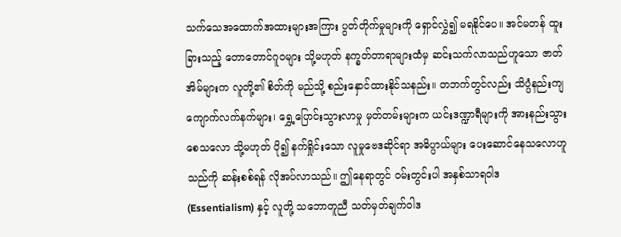သက်သေအထောက်အထားများအကြား ပွတ်တိုက်မှုများကို ရှောင်လွှဲ၍ မရနိုင်ပေ။ အင်မတန် ထူးခြားသည့် တောတောင်ဂူဝများ သို့မဟုတ် နက္ခတ်တာရာများထံမှ ဆင်းသက်လာသည်ဟူသော ဇာတ်အိမ်များက လူတို့၏ စိတ်ကို မည်သို့ စည်းနှောင်ထားနိုင်သနည်း။ တဘက်တွင်လည်း သိပ္ပံနည်းကျ ကျောက်လက်နက်များ၊ ရွှေ့ပြောင်းသွားလာမှု မှတ်တမ်းများက ယင်းဒဏ္ဍာရီများကို အားနည်းသွားစေသလော သို့မဟုတ် ပို၍ နက်ရှိုင်းသော လူမှုဗေဒဆိုင်ရာ အဓိပ္ပာယ်များ ပေးဆောင်နေသလောဟူသည်ကို ဆန်းစစ်ရန် လိုအပ်လာသည်။ ဤနေရာတွင် ဝမ်းတွင်းပါ အနှစ်သာရဝါဒ (Essentialism) နှင့် လူတို့ သဘောတူညီ သတ်မှတ်ချက်ဝါဒ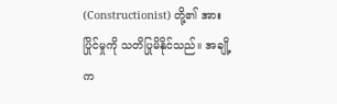(Constructionist) တို့၏ အားပြိုင်မှုကို သတိပြုမိနိုင်သည်။ အချို့က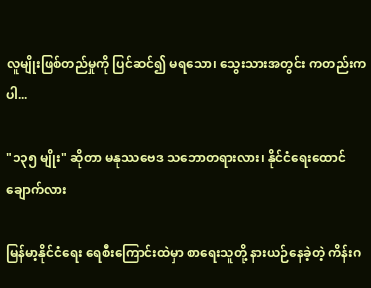လူမျိုးဖြစ်တည်မှုကို ပြင်ဆင်၍ မရသော၊ သွေးသားအတွင်း ကတည်းက ပါ...

"၁၃၅ မျိုး" ဆိုတာ မနုဿဗေဒ သဘောတရားလား၊ နိုင်ငံရေးထောင်ချောက်လား

မြန်မာ့နိုင်ငံရေး ရေစီးကြောင်းထဲမှာ စာရေးသူတို့ နားယဉ်နေခဲ့တဲ့ ကိန်းဂ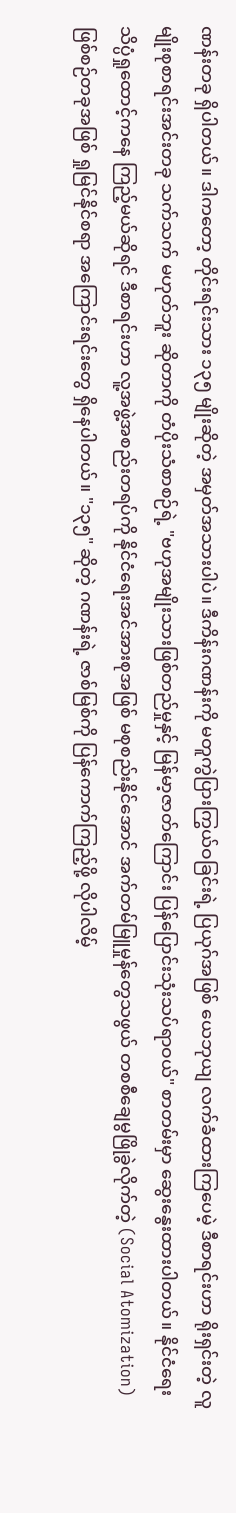ဏန်းတခု ရှိပါတယ်။ ဒါကတော့ တိုင်းရင်းသား ၁၃၅ မျိုးဆိုတဲ့ အမှတ်အသားပါပဲ။ ဒီကိန်းဂဏန်းကို မတူကွဲပြားကြွယ်ဝခြင်းရဲ့ ပြယုဂ်အဖြစ် ယေဘုယျ လက်ခံထားကြပေမဲ့ ဒီစာရင်းဟာ ရိုးရှင်းတဲ့ လူမျိုးစုစာရင်းအင်းတခု သက်သက် မဟုတ်ဘူး ဆိုတာကို တံပိုးသံစာစဉ်ရဲ့ "ဗဟုအမျိုးသားဖြစ်တည်မှုနှင့် မြန်မာ့ဇာတ်ကြောင်း ပြန်ပြောင်းသုံးသပ်ရာဝယ်" စာတမ်းမှာ ဆွေးနွေးထားပါတယ်။ နိုင်ငံရေးသိပ္ပံရှုထောင့်ကနေ ကြည့်မယ်ဆိုရင် ဒီစာရင်းဟာ လူ့အဖွဲ့အစည်းတရပ်ကို နိုင်ငံရေးအင်အားစုအဖြစ် မစုစည်းနိုင်အောင် အက်တမ်မြူမှုန်တွေသဖွယ် တစစီချေမွဖြိုခွဲလိုက်တဲ့ (Social Atomization) ဖြစ်စဉ်တခုအဖြစ် ရှုမြင်နိုင်စရာ အကြောင်းရင်းတွေ ရှိနေပါတယ်။ "၁၃၅" ဆိုတဲ့ ဂဏန်းရဲ့ ဇာစ်မြစ်ကို ပြန်ကောက်ကြည့်ဖို့ လိုပါလိမ့်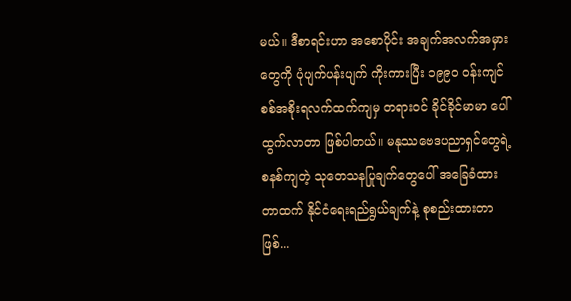မယ်။ ဒီစာရင်းဟာ အစောပိုင်း အချက်အလက်အမှားတွေကို ပုံပျက်ပန်းပျက် ကိုးကားပြီး ၁၉၉၀ ဝန်းကျင် စစ်အစိုးရလက်ထက်ကျမှ တရားဝင် ခိုင်ခိုင်မာမာ ပေါ်ထွက်လာတာ ဖြစ်ပါတယ်။ မနုဿဗေဒပညာရှင်တွေရဲ့ စနစ်ကျတဲ့ သုတေသနပြုချက်တွေပေါ် အခြေခံထားတာထက် နိုင်ငံရေးရည်ရွယ်ချက်နဲ့ စုစည်းထားတာဖြစ်...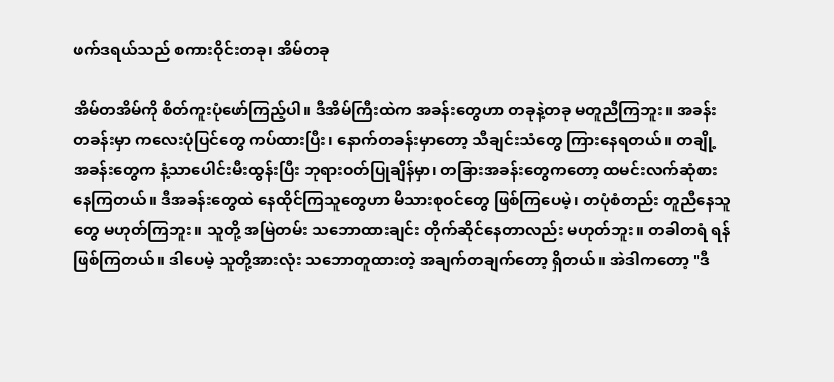ဖက်ဒရယ်သည် စကားဝိုင်းတခု၊ အိမ်တခု

အိမ်တအိမ်ကို စိတ်ကူးပုံဖော်ကြည့်ပါ။ ဒီအိမ်ကြီးထဲက အခန်းတွေဟာ တခုနဲ့တခု မတူညီကြဘူး။ အခန်းတခန်းမှာ ကလေးပုံပြင်တွေ ကပ်ထားပြီး၊ နောက်တခန်းမှာတော့ သီချင်းသံတွေ ကြားနေရတယ်။ တချို့အခန်းတွေက နံ့သာပေါင်းမီးထွန်းပြီး ဘုရားဝတ်ပြုချိန်မှာ၊ တခြားအခန်းတွေကတော့ ထမင်းလက်ဆုံစားနေကြတယ်။ ဒီအခန်းတွေထဲ နေထိုင်ကြသူတွေဟာ မိသားစုဝင်တွေ ဖြစ်ကြပေမဲ့၊ တပုံစံတည်း တူညီနေသူတွေ မဟုတ်ကြဘူး။ သူတို့ အမြဲတမ်း သဘောထားချင်း တိုက်ဆိုင်နေတာလည်း မဟုတ်ဘူး။ တခါတရံ ရန်ဖြစ်ကြတယ်။ ဒါပေမဲ့ သူတို့အားလုံး သဘောတူထားတဲ့ အချက်တချက်တော့ ရှိတယ်။ အဲဒါကတော့ "ဒီ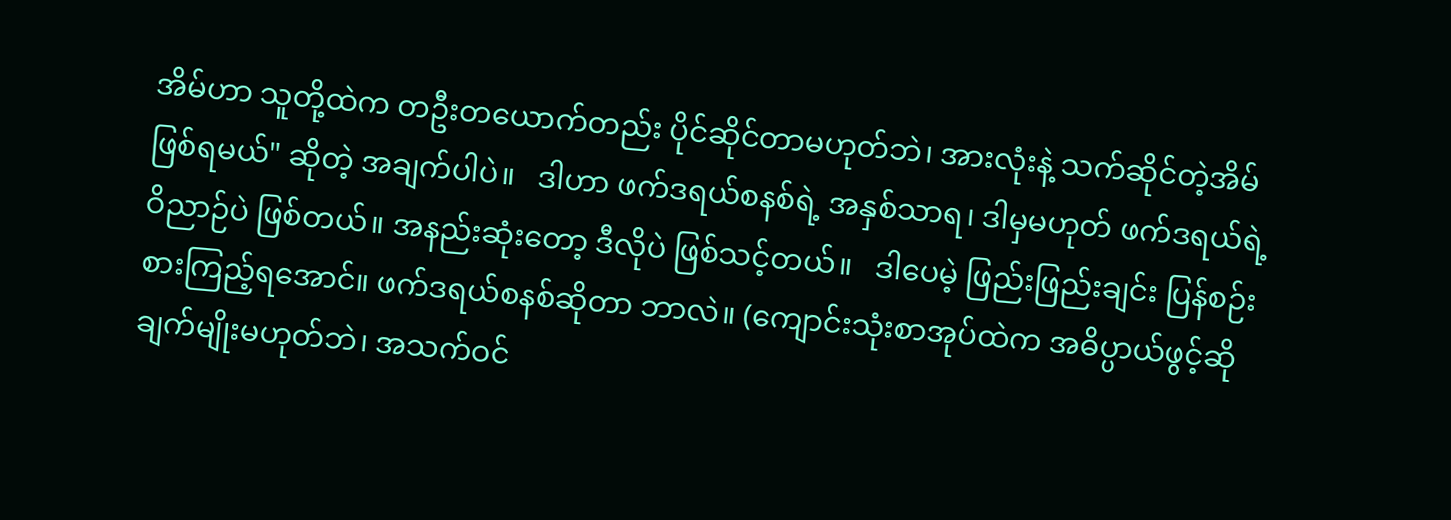အိမ်ဟာ သူတို့ထဲက တဦးတယောက်တည်း ပိုင်ဆိုင်တာမဟုတ်ဘဲ၊ အားလုံးနဲ့ သက်ဆိုင်တဲ့အိမ် ဖြစ်ရမယ်" ဆိုတဲ့ အချက်ပါပဲ။   ဒါဟာ ဖက်ဒရယ်စနစ်ရဲ့ အနှစ်သာရ၊ ဒါမှမဟုတ် ဖက်ဒရယ်ရဲ့ ဝိညာဉ်ပဲ ဖြစ်တယ်။ အနည်းဆုံးတော့ ဒီလိုပဲ ဖြစ်သင့်တယ်။   ဒါပေမဲ့ ဖြည်းဖြည်းချင်း ပြန်စဉ်းစားကြည့်ရအောင်။ ဖက်ဒရယ်စနစ်ဆိုတာ ဘာလဲ။ (ကျောင်းသုံးစာအုပ်ထဲက အဓိပ္ပာယ်ဖွင့်ဆိုချက်မျိုးမဟုတ်ဘဲ၊ အသက်ဝင်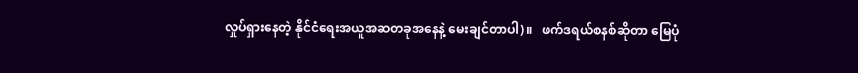လှုပ်ရှားနေတဲ့ နိုင်ငံရေးအယူအဆတခုအနေနဲ့ မေးချင်တာပါ)။   ဖက်ဒရယ်စနစ်ဆိုတာ မြေပုံ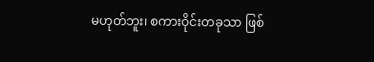မဟုတ်ဘူး၊ စကားဝိုင်းတခုသာ ဖြစ်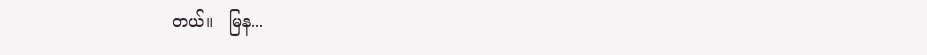တယ်။   မြန...